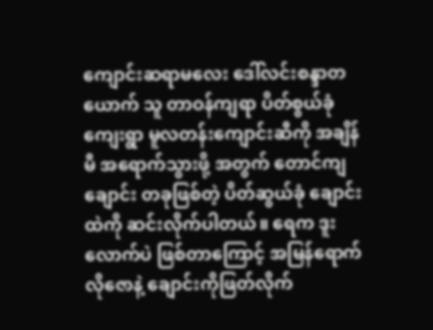ကျောင်းဆရာမလေး ဒေါ်လင်းစန္ဒာတယောက် သူ တာဝန်ကျရာ ပိတ်စွယ်ခုံကျေးရွာ မူလတန်းကျောင်းဆီကို အချိန်မီ အရောက်သွားဖို့ အတွက် တောင်ကျချောင်း တခုဖြစ်တဲ့ ပိတ်ဆွယ်ခုံ ချောင်းထဲကို ဆင်းလိုက်ပါတယ်။ ရေက ဒူးလောက်ပဲ ဖြစ်တာကြောင့် အမြန်ရောက်လိုဇောနဲ့ ချောင်းကိုဖြတ်လိုက်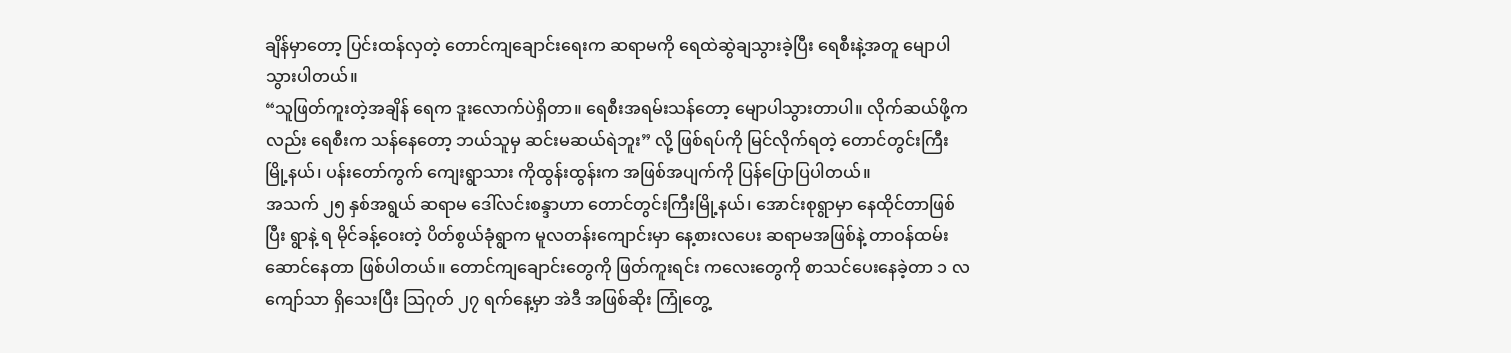ချိန်မှာတော့ ပြင်းထန်လှတဲ့ တောင်ကျချောင်းရေးက ဆရာမကို ရေထဲဆွဲချသွားခဲ့ပြီး ရေစီးနဲ့အတူ မျောပါသွားပါတယ်။
“သူဖြတ်ကူးတဲ့အချိန် ရေက ဒူးလောက်ပဲရှိတာ။ ရေစီးအရမ်းသန်တော့ မျောပါသွားတာပါ။ လိုက်ဆယ်ဖို့ကလည်း ရေစီးက သန်နေတော့ ဘယ်သူမှ ဆင်းမဆယ်ရဲဘူး” လို့ ဖြစ်ရပ်ကို မြင်လိုက်ရတဲ့ တောင်တွင်းကြီးမြို့နယ်၊ ပန်းတော်ကွက် ကျေးရွာသား ကိုထွန်းထွန်းက အဖြစ်အပျက်ကို ပြန်ပြောပြပါတယ်။
အသက် ၂၅ နှစ်အရွယ် ဆရာမ ဒေါ်လင်းစန္ဒာဟာ တောင်တွင်းကြီးမြို့နယ်၊ အောင်းစုရွာမှာ နေထိုင်တာဖြစ်ပြီး ရွာနဲ့ ရ မိုင်ခန့်ဝေးတဲ့ ပိတ်စွယ်ခုံရွာက မူလတန်းကျောင်းမှာ နေ့စားလပေး ဆရာမအဖြစ်နဲ့ တာဝန်ထမ်းဆောင်နေတာ ဖြစ်ပါတယ်။ တောင်ကျချောင်းတွေကို ဖြတ်ကူးရင်း ကလေးတွေကို စာသင်ပေးနေခဲ့တာ ၁ လကျော်သာ ရှိသေးပြီး သြဂုတ် ၂၇ ရက်နေ့မှာ အဲဒီ အဖြစ်ဆိုး ကြုံတွေ့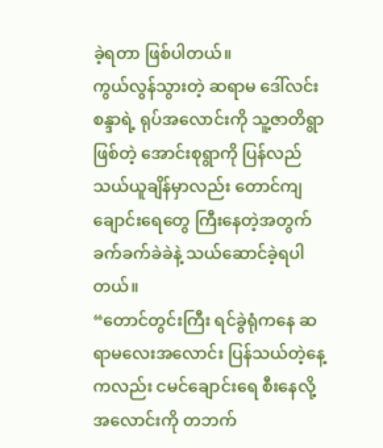ခဲ့ရတာ ဖြစ်ပါတယ်။
ကွယ်လွန်သွားတဲ့ ဆရာမ ဒေါ်လင်းစန္ဒာရဲ့ ရုပ်အလောင်းကို သူ့ဇာတိရွာဖြစ်တဲ့ အောင်းစုရွာကို ပြန်လည် သယ်ယူချိန်မှာလည်း တောင်ကျချောင်းရေတွေ ကြီးနေတဲ့အတွက် ခက်ခက်ခဲခဲနဲ့ သယ်ဆောင်ခဲ့ရပါတယ်။
“တောင်တွင်းကြီး ရင်ခွဲရုံကနေ ဆရာမလေးအလောင်း ပြန်သယ်တဲ့နေ့ကလည်း ငမင်ချောင်းရေ စီးနေလို့ အလောင်းကို တဘက်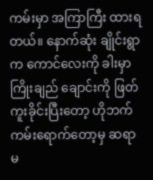ကမ်းမှာ အကြာကြီး ထားရတယ်။ နောက်ဆုံး ချိုင်းရွာက ကောင်လေးကို ခါးမှာကြိုးချည် ချောင်းကို ဖြတ်ကူးခိုင်းပြီးတော့ ဟိုဘက်ကမ်းရောက်တော့မှ ဆရာမ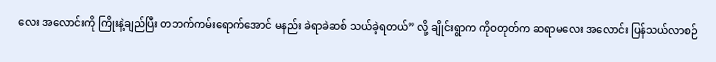လေး အလောင်းကို ကြိုးနဲ့ချည်ပြီး တဘက်ကမ်းရောက်အောင် မနည်း ခဲရာခဲဆစ် သယ်ခဲ့ရတယ်” လို့ ချိုင်းရွာက ကိုဝတုတ်က ဆရာမလေး အလောင်း ပြန်သယ်လာစဉ်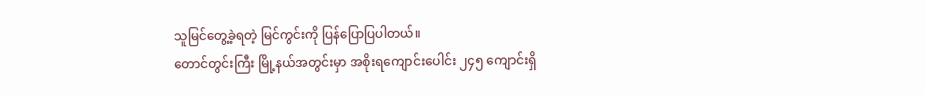သူမြင်တွေ့ခဲ့ရတဲ့ မြင်ကွင်းကို ပြန်ပြောပြပါတယ်။
တောင်တွင်းကြီး မြို့နယ်အတွင်းမှာ အစိုးရကျောင်းပေါင်း ၂၄၅ ကျောင်းရှိ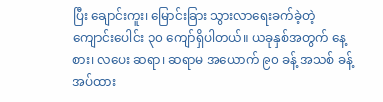ပြီး ချောင်းကူး၊ မြောင်းခြား သွားလာရေးခက်ခဲ့တဲ့ ကျောင်းပေါင်း ၃၀ ကျော်ရှိပါတယ်။ ယခုနှစ်အတွက် နေ့စား၊ လပေး ဆရာ၊ ဆရာမ အယောက် ၉၀ ခန့် အသစ် ခန့်အပ်ထား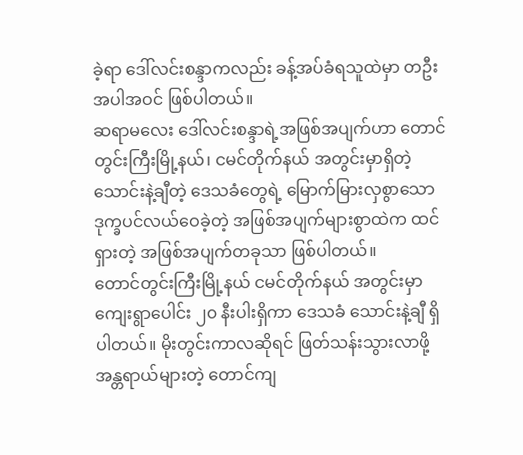ခဲ့ရာ ဒေါ်လင်းစန္ဒာကလည်း ခန့်အပ်ခံရသူထဲမှာ တဦး အပါအဝင် ဖြစ်ပါတယ်။
ဆရာမလေး ဒေါ်လင်းစန္ဒာရဲ့အဖြစ်အပျက်ဟာ တောင်တွင်းကြီးမြို့နယ်၊ ငမင်တိုက်နယ် အတွင်းမှာရှိတဲ့ သောင်းနဲ့ချီတဲ့ ဒေသခံတွေရဲ့ မြောက်မြားလှစွာသော ဒုက္ခပင်လယ်ဝေခဲ့တဲ့ အဖြစ်အပျက်များစွာထဲက ထင်ရှားတဲ့ အဖြစ်အပျက်တခုသာ ဖြစ်ပါတယ်။
တောင်တွင်းကြီးမြို့နယ် ငမင်တိုက်နယ် အတွင်းမှာ ကျေးရွာပေါင်း ၂၀ နီးပါးရှိကာ ဒေသခံ သောင်းနဲ့ချီ ရှိပါတယ်။ မိုးတွင်းကာလဆိုရင် ဖြတ်သန်းသွားလာဖို့ အန္တရာယ်များတဲ့ တောင်ကျ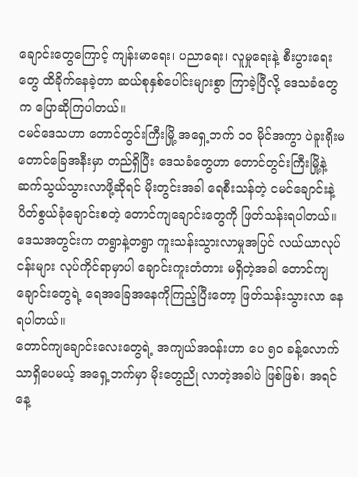ချောင်းတွေကြောင့် ကျန်းမာရေး၊ ပညာရေး၊ လူမှုရေးနဲ့ စီးပွားရေးတွေ ထိခိုက်နေခဲ့တာ ဆယ်စုနှစ်ပေါင်းများစွာ ကြာခဲ့ပြီလို့ ဒေသခံတွေက ပြောဆိုကြပါတယ်။
ငမင်ဒေသဟာ တောင်တွင်းကြီးမြို့ အရှေ့ဘက် ၁၀ မိုင်အကွာ ပဲခူးရိုးမ တောင်ခြေအနီးမှာ တည်ရှိပြီး ဒေသခံတွေဟာ တောင်တွင်းကြီးမြို့နဲ့ ဆက်သွယ်သွားလာဖို့ဆိုရင် မိုးတွင်းအခါ ရေစီးသန်တဲ့ ငမင်ချောင်းနဲ့ ပိတ်စွယ်ခုံချောင်းစတဲ့ တောင်ကျချောင်းတွေကို ဖြတ်သန်းရပါတယ်။
ဒေသအတွင်းက တရွာနဲ့တရွာ ကူးသန်းသွားလာမှုအပြင် လယ်ယာလုပ်ငန်းများ လုပ်ကိုင်ရာမှာပါ ချောင်းကူးတံတား မရှိတဲ့အခါ တောင်ကျချောင်းတွေရဲ့ ရေအခြေအနေကိုကြည့်ပြီးတော့ ဖြတ်သန်းသွားလာ နေရပါတယ်။
တောင်ကျချောင်းလေးတွေရဲ့ အကျယ်အဝန်းဟာ ပေ ၅၀ ခန့်လောက်သာရှိပေမယ့် အရှေ့ဘက်မှာ မိုးတွေညို လာတဲ့အခါပဲ ဖြစ်ဖြစ်၊ အရင်နေ့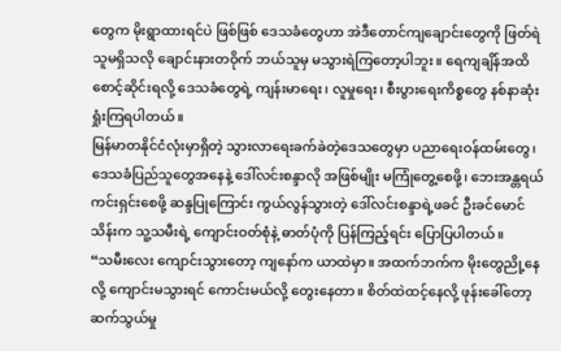တွေက မိုးရွာထားရင်ပဲ ဖြစ်ဖြစ် ဒေသခံတွေဟာ အဲဒီတောင်ကျချောင်းတွေကို ဖြတ်ရဲသူမရှိသလို ချောင်းနားတဝိုက် ဘယ်သူမှ မသွားရဲကြတော့ပါဘူး။ ရေကျချိန်အထိ စောင့်ဆိုင်းရလို့ ဒေသခံတွေရဲ့ ကျန်းမာရေး၊ လူမှုရေး၊ စီးပွားရေးကိစ္စတွေ နစ်နာဆုံးရှုံးကြရပါတယ်။
မြန်မာတနိုင်ငံလုံးမှာရှိတဲ့ သွားလာရေးခက်ခဲတဲ့ဒေသတွေမှာ ပညာရေးဝန်ထမ်းတွေ၊ ဒေသခံပြည်သူတွေအနေနဲ့ ဒေါ်လင်းစန္ဒာလို အဖြစ်မျိုး မကြုံတွေ့စေဖို့၊ ဘေးအန္တရယ် ကင်းရှင်းစေဖို့ ဆန္ဒပြုကြောင်း ကွယ်လွန်သွားတဲ့ ဒေါ်လင်းစန္ဒာရဲ့ဖခင် ဦးခင်မောင်သိန်းက သူ့သမီးရဲ့ ကျောင်းဝတ်စုံနဲ့ ဓာတ်ပုံကို ပြန်ကြည့်ရင်း ပြောပြပါတယ်။
“သမီးလေး ကျောင်းသွားတော့ ကျနော်က ယာထဲမှာ။ အထက်ဘက်က မိုးတွေညို့နေလို့ ကျောင်းမသွားရင် ကောင်းမယ်လို့ တွေးနေတာ။ စိတ်ထဲထင့်နေလို့ ဖုန်းခေါ်တော့ ဆက်သွယ်မှု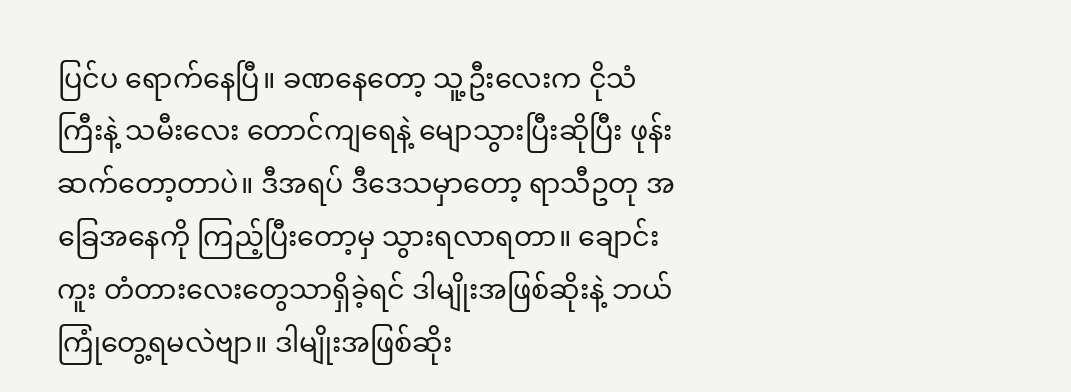ပြင်ပ ရောက်နေပြီ။ ခဏနေတော့ သူ့ဦးလေးက ငိုသံကြီးနဲ့ သမီးလေး တောင်ကျရေနဲ့ မျောသွားပြီးဆိုပြီး ဖုန်းဆက်တော့တာပဲ။ ဒီအရပ် ဒီဒေသမှာတော့ ရာသီဥတု အခြေအနေကို ကြည့်ပြီးတော့မှ သွားရလာရတာ။ ချောင်းကူး တံတားလေးတွေသာရှိခဲ့ရင် ဒါမျိုးအဖြစ်ဆိုးနဲ့ ဘယ်ကြုံတွေ့ရမလဲဗျာ။ ဒါမျိုးအဖြစ်ဆိုး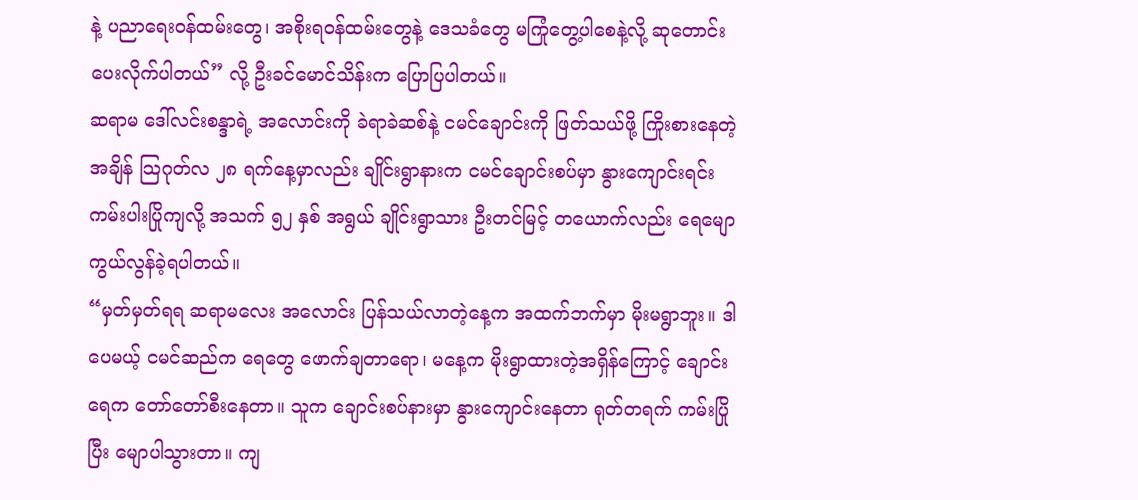နဲ့ ပညာရေးဝန်ထမ်းတွေ၊ အစိုးရဝန်ထမ်းတွေနဲ့ ဒေသခံတွေ မကြုံတွေ့ပါစေနဲ့လို့ ဆုတောင်းပေးလိုက်ပါတယ်” လို့ ဦးခင်မောင်သိန်းက ပြောပြပါတယ်။
ဆရာမ ဒေါ်လင်းစန္ဒာရဲ့ အလောင်းကို ခဲရာခဲဆစ်နဲ့ ငမင်ချောင်းကို ဖြတ်သယ်ဖို့ ကြိုးစားနေတဲ့အချိန် သြဂုတ်လ ၂၈ ရက်နေ့မှာလည်း ချိုင်းရွာနားက ငမင်ချောင်းစပ်မှာ နွားကျောင်းရင်း ကမ်းပါးပြိုကျလို့ အသက် ၅၂ နှစ် အရွယ် ချိုင်းရွာသား ဦးတင်မြင့် တယောက်လည်း ရေမျောကွယ်လွန်ခဲ့ရပါတယ်။
“မှတ်မှတ်ရရ ဆရာမလေး အလောင်း ပြန်သယ်လာတဲ့နေ့က အထက်ဘက်မှာ မိုးမရွာဘူး။ ဒါပေမယ့် ငမင်ဆည်က ရေတွေ ဖောက်ချတာရော၊ မနေ့က မိုးရွာထားတဲ့အရှိန်ကြောင့် ချောင်းရေက တော်တော်စီးနေတာ။ သူက ချောင်းစပ်နားမှာ နွားကျောင်းနေတာ ရုတ်တရက် ကမ်းပြိုပြီး မျောပါသွားတာ။ ကျ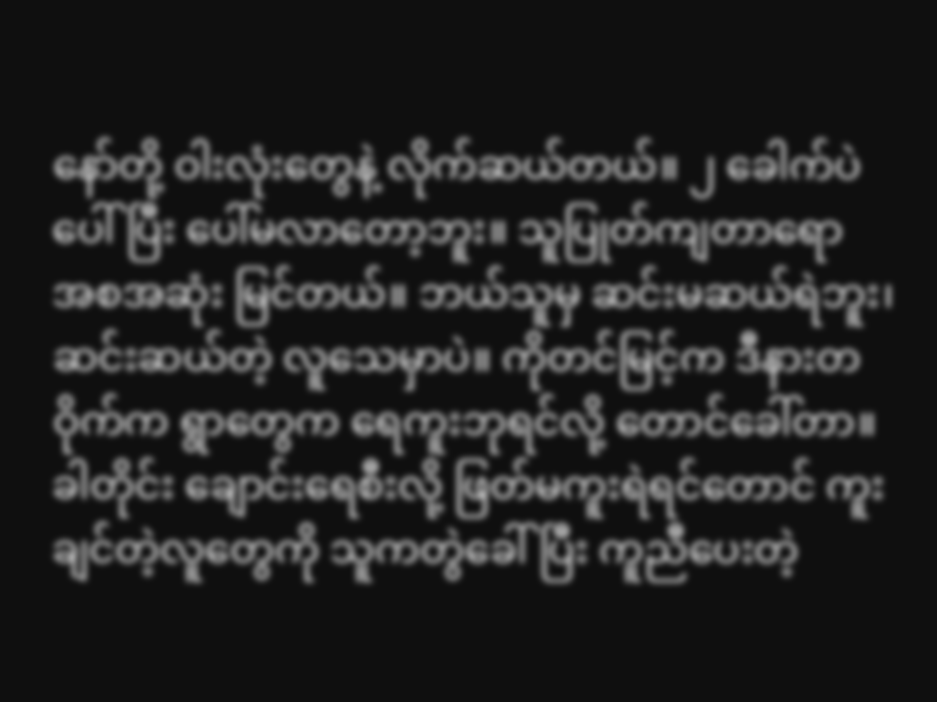နော်တို့ ဝါးလုံးတွေနဲ့ လိုက်ဆယ်တယ်။ ၂ ခေါက်ပဲပေါ်ပြီး ပေါ်မလာတော့ဘူး။ သူပြုတ်ကျတာရော အစအဆုံး မြင်တယ်။ ဘယ်သူမှ ဆင်းမဆယ်ရဲဘူး၊ ဆင်းဆယ်တဲ့ လူသေမှာပဲ။ ကိုတင်မြင့်က ဒီနားတဝိုက်က ရွာတွေက ရေကူးဘုရင်လို့ တောင်ခေါ်တာ။ ခါတိုင်း ချောင်းရေစီးလို့ ဖြတ်မကူးရဲရင်တောင် ကူးချင်တဲ့လူတွေကို သူကတွဲခေါ်ပြီး ကူညီပေးတဲ့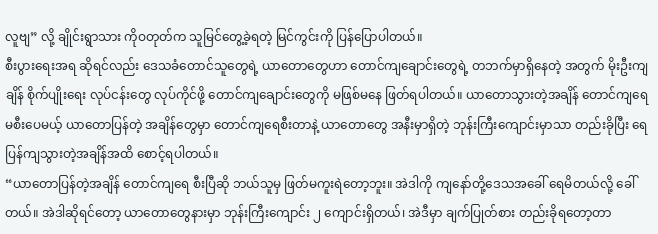လူဗျ” လို့ ချိုင်းရွာသား ကိုဝတုတ်က သူမြင်တွေ့ခဲ့ရတဲ့ မြင်ကွင်းကို ပြန်ပြောပါတယ်။
စီးပွားရေးအရ ဆိုရင်လည်း ဒေသခံတောင်သူတွေရဲ့ ယာတောတွေဟာ တောင်ကျချောင်းတွေရဲ့ တဘက်မှာရှိနေတဲ့ အတွက် မိုးဦးကျချိန် စိုက်ပျိုးရေး လုပ်ငန်းတွေ လုပ်ကိုင်ဖို့ တောင်ကျချောင်းတွေကို မဖြစ်မနေ ဖြတ်ရပါတယ်။ ယာတောသွားတဲ့အချိန် တောင်ကျရေ မစီးပေမယ့် ယာတောပြန်တဲ့ အချိန်တွေမှာ တောင်ကျရေစီးတာနဲ့ ယာတောတွေ အနီးမှာရှိတဲ့ ဘုန်းကြီးကျောင်းမှာသာ တည်းခိုပြီး ရေပြန်ကျသွားတဲ့အချိန်အထိ စောင့်ရပါတယ်။
“ယာတောပြန်တဲ့အချိန် တောင်ကျရေ စီးပြီဆို ဘယ်သူမှ ဖြတ်မကူးရဲတော့ဘူး။ အဲဒါကို ကျနော်တို့ဒေသအခေါ် ရေမိတယ်လို့ ခေါ်တယ်။ အဲဒါဆိုရင်တော့ ယာတောတွေနားမှာ ဘုန်းကြီးကျောင်း ၂ ကျောင်းရှိတယ်၊ အဲဒီမှာ ချက်ပြုတ်စား တည်းခိုရတော့တာ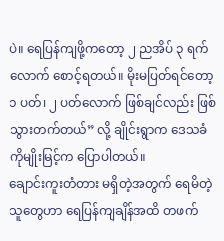ပဲ။ ရေပြန်ကျဖို့ကတော့ ၂ ညအိပ် ၃ ရက်လောက် စောင့်ရတယ်။ မိုးမပြတ်ရင်တော့ ၁ ပတ်၊ ၂ ပတ်လောက် ဖြစ်ချင်လည်း ဖြစ်သွားတက်တယ်” လို့ ချိုင်းရွာက ဒေသခံ ကိုမျိုးမြင့်က ပြောပါတယ်။
ချောင်းကူးတံတား မရှိတဲ့အတွက် ရေမိတဲ့သူတွေဟာ ရေပြန်ကျချိန်အထိ တဖက်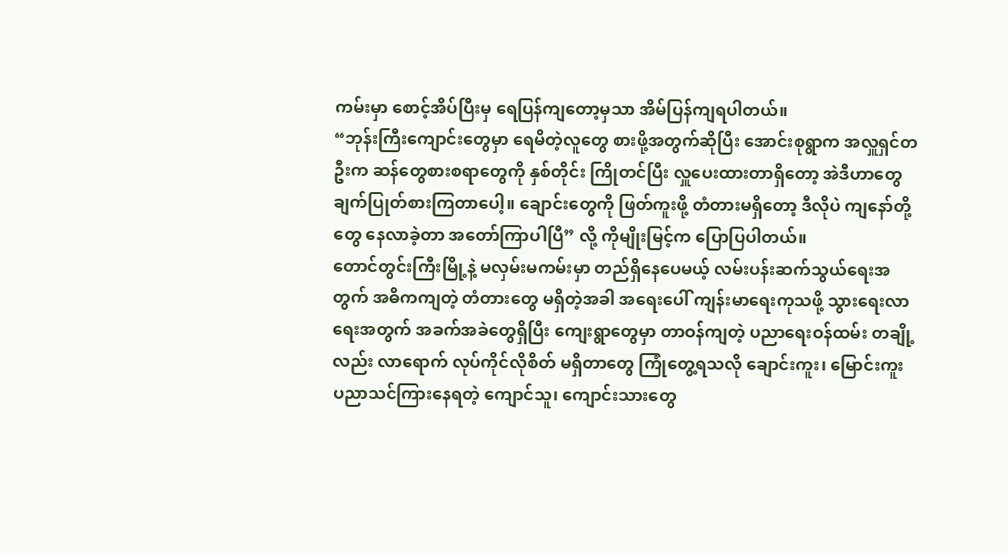ကမ်းမှာ စောင့်အိပ်ပြီးမှ ရေပြန်ကျတော့မှသာ အိမ်ပြန်ကျရပါတယ်။
“ဘုန်းကြီးကျောင်းတွေမှာ ရေမိတဲ့လူတွေ စားဖို့အတွက်ဆိုပြီး အောင်းစုရွာက အလှူရှင်တဦးက ဆန်တွေစားစရာတွေကို နှစ်တိုင်း ကြိုတင်ပြီး လှူပေးထားတာရှိတော့ အဲဒီဟာတွေ ချက်ပြုတ်စားကြတာပေါ့။ ချောင်းတွေကို ဖြတ်ကူးဖို့ တံတားမရှိတော့ ဒီလိုပဲ ကျနော်တို့တွေ နေလာခဲ့တာ အတော်ကြာပါပြီ” လို့ ကိုမျိုးမြင့်က ပြောပြပါတယ်။
တောင်တွင်းကြီးမြို့နဲ့ မလှမ်းမကမ်းမှာ တည်ရှိနေပေမယ့် လမ်းပန်းဆက်သွယ်ရေးအတွက် အဓိကကျတဲ့ တံတားတွေ မရှိတဲ့အခါ အရေးပေါ် ကျန်းမာရေးကုသဖို့ သွားရေးလာရေးအတွက် အခက်အခဲတွေရှိပြီး ကျေးရွာတွေမှာ တာဝန်ကျတဲ့ ပညာရေးဝန်ထမ်း တချို့လည်း လာရောက် လုပ်ကိုင်လိုစိတ် မရှိတာတွေ ကြုံတွေ့ရသလို ချောင်းကူး၊ မြောင်းကူး ပညာသင်ကြားနေရတဲ့ ကျောင်သူ၊ ကျောင်းသားတွေ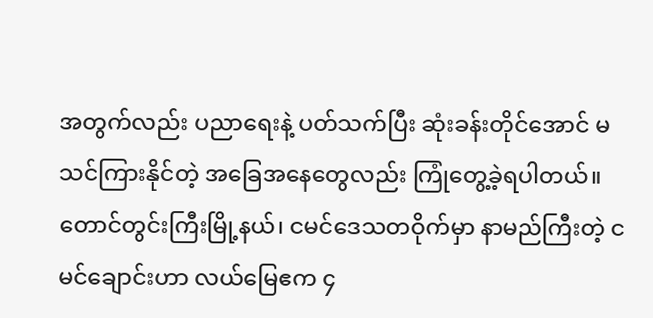အတွက်လည်း ပညာရေးနဲ့ ပတ်သက်ပြီး ဆုံးခန်းတိုင်အောင် မသင်ကြားနိုင်တဲ့ အခြေအနေတွေလည်း ကြုံတွေ့ခဲ့ရပါတယ်။
တောင်တွင်းကြီးမြို့နယ်၊ ငမင်ဒေသတဝိုက်မှာ နာမည်ကြီးတဲ့ ငမင်ချောင်းဟာ လယ်မြေဧက ၄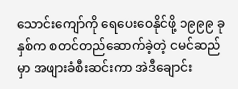သောင်းကျော်ကို ရေပေးဝေနိုင်ဖို့ ၁၉၉၉ ခုနှစ်က စတင်တည်ဆောက်ခဲ့တဲ့ ငမင်ဆည်မှာ အဖျားခံစီးဆင်းကာ အဲဒီချောင်း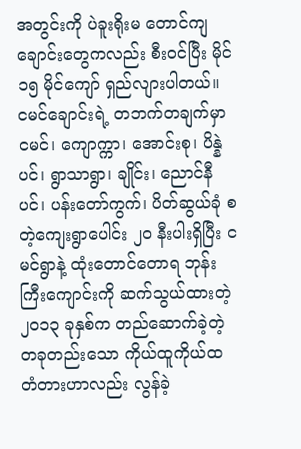အတွင်းကို ပဲခူးရိုးမ တောင်ကျချောင်းတွေကလည်း စီးဝင်ပြီး မိုင် ၁၅ မိုင်ကျော် ရှည်လျားပါတယ်။
ငမင်ချောင်းရဲ့ တဘက်တချက်မှာ ငမင်၊ ကျောက္ကာ၊ အောင်းစု၊ ပိန္နဲပင်၊ ရွာသာရွာ၊ ချိုင်း၊ ညောင်နီပင်၊ ပန်းတော်ကွက်၊ ပိတ်ဆွယ်ခုံ စတဲ့ကျေးရွာပေါင်း ၂၀ နီးပါးရှိပြီး ငမင်ရွာနဲ့ ထုံးတောင်တောရ ဘုန်းကြီးကျောင်းကို ဆက်သွယ်ထားတဲ့ ၂၀၁၃ ခုနှစ်က တည်ဆောက်ခဲ့တဲ့ တခုတည်းသော ကိုယ်ထူကိုယ်ထ တံတားဟာလည်း လွန်ခဲ့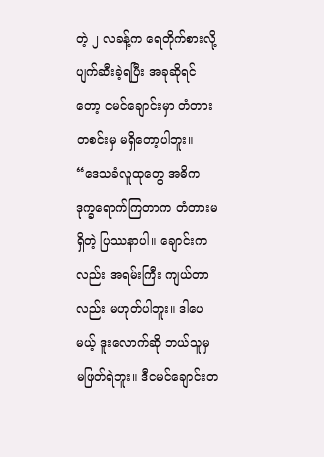တဲ့ ၂ လခန့်က ရေတိုက်စားလို့ ပျက်ဆီးခဲ့ရပြီး အခုဆိုရင်တော့ ငမင်ချောင်းမှာ တံတားတစင်းမှ မရှိတော့ပါဘူး။
“ဒေသခံလူထုတွေ အဓိက ဒုက္ခရောက်ကြတာက တံတားမရှိတဲ့ ပြဿနာပါ။ ချောင်းကလည်း အရမ်းကြီး ကျယ်တာလည်း မဟုတ်ပါဘူး။ ဒါပေမယ့် ဒူးလောက်ဆို ဘယ်သူမှ မဖြတ်ရဲဘူး။ ဒီငမင်ချောင်းတ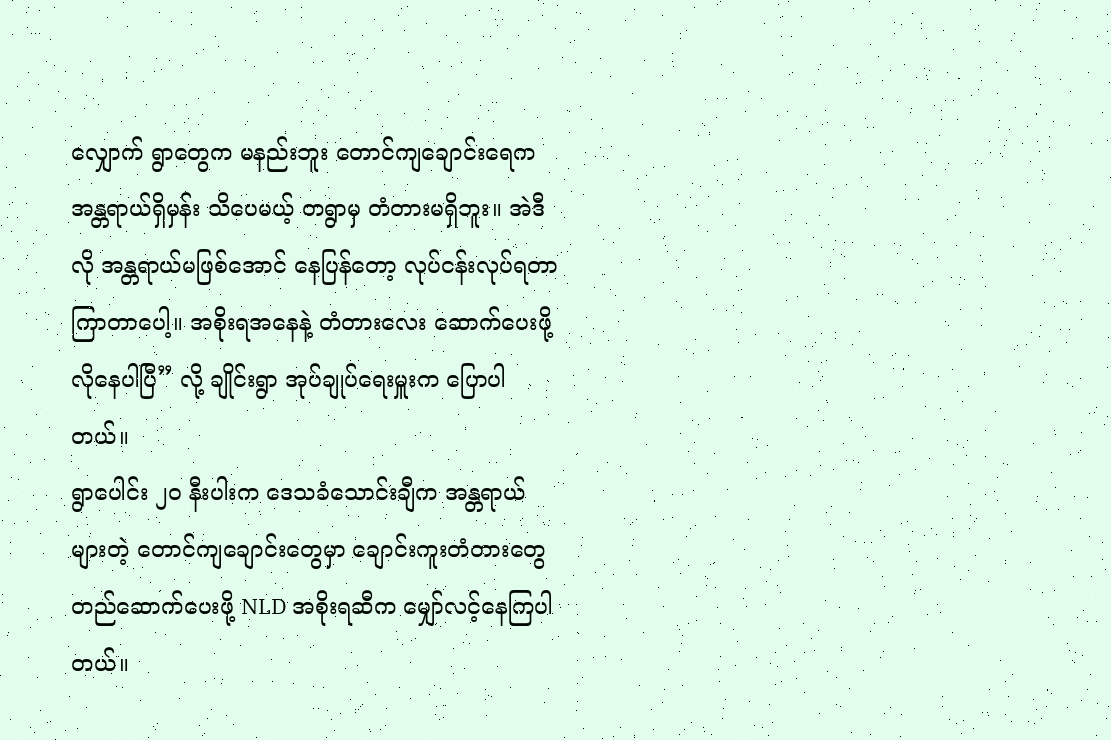လျှောက် ရွာတွေက မနည်းဘူး တောင်ကျချောင်းရေက အန္တရာယ်ရှိမှန်း သိပေမယ့် တရွာမှ တံတားမရှိဘူး။ အဲဒီလို အန္တရာယ်မဖြစ်အောင် နေပြန်တော့ လုပ်ငန်းလုပ်ရတာ ကြာတာပေါ့။ အစိုးရအနေနဲ့ တံတားလေး ဆောက်ပေးဖို့ လိုနေပါပြီ” လို့ ချိုင်းရွာ အုပ်ချုပ်ရေးမှူးက ပြောပါတယ်။
ရွာပေါင်း ၂၀ နီးပါးက ဒေသခံသောင်းချီက အန္တရာယ်များတဲ့ တောင်ကျချောင်းတွေမှာ ချောင်းကူးတံတားတွေ တည်ဆောက်ပေးဖို့ NLD အစိုးရဆီက မျှော်လင့်နေကြပါတယ်။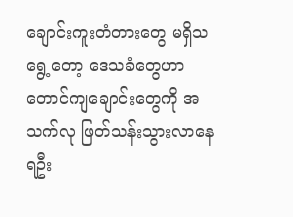ချောင်းကူးတံတားတွေ မရှိသရွေ့တော့ ဒေသခံတွေဟာ တောင်ကျချောင်းတွေကို အသက်လု ဖြတ်သန်းသွားလာနေရဦး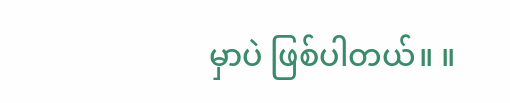မှာပဲ ဖြစ်ပါတယ်။ ။